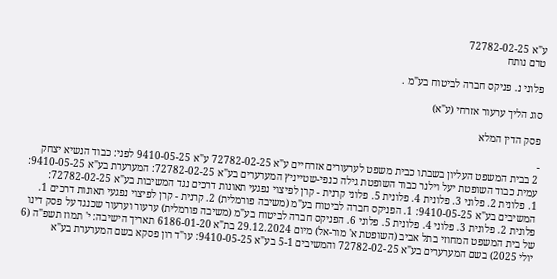ע"א 72782-02-25
טרם נותח

פלוני נ. פניקס חברה לביטוח בע"מ .

סוג הליך ערעור אזרחי (ע"א)

פסק הדין המלא

-
2 בבית המשפט העליון בשבתו כבית משפט לערעורים אזרחיים ע"א 72782-02-25 ע"א 9410-05-25 לפני: כבוד הנשיא יצחק עמית כבוד השופטת יעל וילנר כבוד השופטת גילה כנפי-שטייניץ המערערים בע"א 72782-02-25: המערערת בע"א 9410-05-25: 1. פלונית 2. פלוני 3. פלונית 4. פלונית 5. פלוני קרנית - קרן לפיצוי נפגעי תאונות דרכים נגד המשיבות בע"א 72782-02-25: המשיבים בע"א 9410-05-25: 1. הפניקס חברה לביטוח בע"מ (משיבה פורמלית) 2. קרנית - קרן לפיצוי נפגעי תאונות דרכים 1. פלונית 2. פלונית 3. פלוני 4. פלונית 5. פלוני 6. הפניקס חברה לביטוח בע"מ (משיבה פורמלית) ערעור וערעור שכנגד על פסק דינו של בית המשפט המחוזי בתל אביב (השופטת א' מור-אל) מיום 29.12.2024 בת"א 6186-01-20 תאריך הישיבה: י' תמוז תשפ"ה (6 יולי 2025) בשם המערערים בע"א 72782-02-25 והמשיבים 5-1 בע"א 9410-05-25: עו"ד רון פסקא בשם המערערת בע"א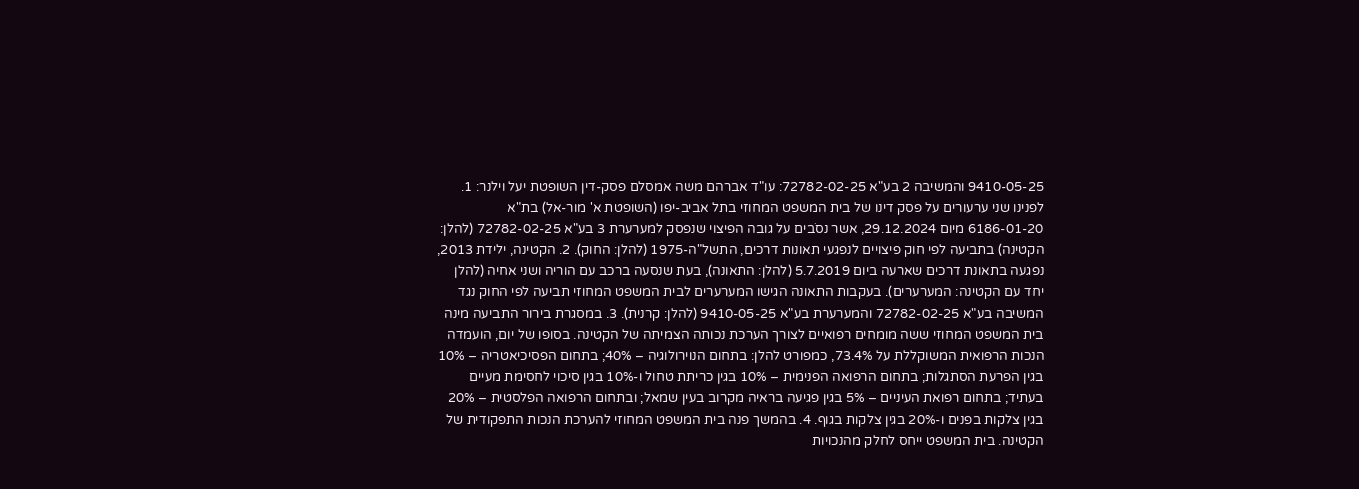9410-05-25 והמשיבה 2 בע"א 72782-02-25: עו"ד אברהם משה אמסלם פסק-דין השופטת יעל וילנר: 1. לפנינו שני ערעורים על פסק דינו של בית המשפט המחוזי בתל אביב-יפו (השופטת א' מור-אל) בת"א 6186-01-20 מיום 29.12.2024, אשר נסֹבים על גובה הפיצוי שנפסק למערערת 3 בע"א 72782-02-25 (להלן: הקטינה) בתביעה לפי חוק פיצויים לנפגעי תאונות דרכים, התשל"ה-1975 (להלן: החוק). 2. הקטינה, ילידת 2013, נפגעה בתאונת דרכים שארעה ביום 5.7.2019 (להלן: התאונה), בעת שנסעה ברכב עם הוריה ושני אחיה (להלן יחד עם הקטינה: המערערים). בעקבות התאונה הגישו המערערים לבית המשפט המחוזי תביעה לפי החוק נגד המשיבה בע"א 72782-02-25 והמערערת בע"א 9410-05-25 (להלן: קרנית). 3. במסגרת בירור התביעה מינה בית המשפט המחוזי ששה מומחים רפואיים לצורך הערכת נכותה הצמיתה של הקטינה. בסופו של יום, הועמדה הנכות הרפואית המשוקללת על 73.4%, כמפורט להלן: בתחום הנוירולוגיה – 40%; בתחום הפסיכיאטריה – 10% בגין הפרעת הסתגלות; בתחום הרפואה הפנימית – 10% בגין כריתת טחול ו-10% בגין סיכוי לחסימת מעיים בעתיד; בתחום רפואת העיניים – 5% בגין פגיעה בראיה מקרוב בעין שמאל; ובתחום הרפואה הפלסטית – 20% בגין צלקות בפנים ו-20% בגין צלקות בגוף. 4. בהמשך פנה בית המשפט המחוזי להערכת הנכות התפקודית של הקטינה. בית המשפט ייחס לחלק מהנכויות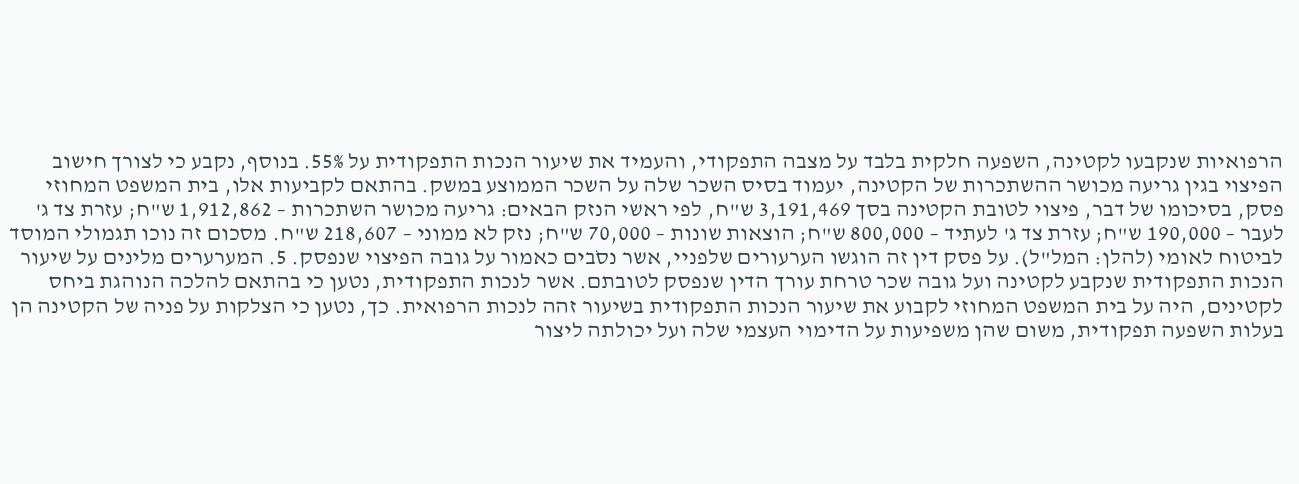הרפואיות שנקבעו לקטינה, השפעה חלקית בלבד על מצבה התפקודי, והעמיד את שיעור הנכות התפקודית על 55%. בנוסף, נקבע כי לצורך חישוב הפיצוי בגין גריעה מכושר ההשתכרות של הקטינה, יעמוד בסיס השכר שלה על השכר הממוצע במשק. בהתאם לקביעות אלו, בית המשפט המחוזי פסק, בסיכומו של דבר, פיצוי לטובת הקטינה בסך 3,191,469 ש"ח, לפי ראשי הנזק הבאים: גריעה מכושר השתכרות – 1,912,862 ש"ח; עזרת צד ג' לעבר – 190,000 ש"ח; עזרת צד ג' לעתיד – 800,000 ש"ח; הוצאות שונות – 70,000 ש"ח; נזק לא ממוני – 218,607 ש"ח. מסכום זה נוכו תגמולי המוסד לביטוח לאומי (להלן: המל"ל). על פסק דין זה הוגשו הערעורים שלפניי, אשר נסֹבים כאמור על גובה הפיצוי שנפסק. 5. המערערים מלינים על שיעור הנכות התפקודית שנקבע לקטינה ועל גובה שכר טרחת עורך הדין שנפסק לטובתם. אשר לנכות התפקודית, נטען כי בהתאם להלכה הנוהגת ביחס לקטינים, היה על בית המשפט המחוזי לקבוע את שיעור הנכות התפקודית בשיעור זהה לנכות הרפואית. כך, נטען כי הצלקות על פניה של הקטינה הן בעלות השפעה תפקודית, משום שהן משפיעות על הדימוי העצמי שלה ועל יכולתה ליצור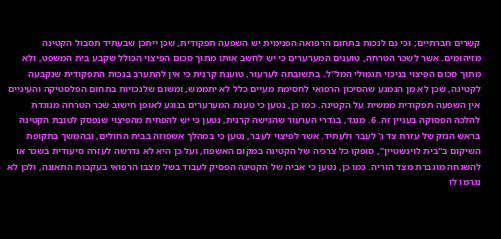קשרים חברתיים; וכי גם לנכות בתחום הרפואה הפנימית יש השפעה תפקודית, שכן ייתכן שבעתיד תסבול הקטינה מזיהומים. אשר לשכר הטרחה, טוענים המערערים כי יש לחשב אותו מתוך סכום הפיצוי הכולל שקבע בית המשפט, ולא מתוך סכום הפיצוי בניכוי תגמולי המל"ל. בתשובתה לערעור, טוענת קרנית כי אין להתערב בנכות התפקודית שנקבעה לקטינה, שכן לא מן הנמנע שהסיכון הרפואי לחסימת מעיים כלל לא יתממש, ומשום שלנכויות בתחום הפלסטיקה והעיניים אין השפעה תפקודית ממשית על הקטינה. כמו כן, נטען כי טענת המערערים בנוגע לאופן חישוב שכר הטרחה מנוגדת להלכה הפסוקה בעניין זה. 6. מנגד, בגדרי הערעור שהגישה קרנית, נטען כי יש להפחית מהפיצוי שנפסק לטובת הקטינה בראש הנזק של עזרת צד ג' לעבר ולעתיד. אשר לפיצוי לעבר, נטען כי במהלך אשפוזה בבית החולים, ובהמשך בתקופת השיקום ב"בית לוינשטיין", סופקו כל צרכיה של הקטינה במקום האשפוז, ועל כן היא לא נדרשה לעזרה סיעודית בשכר או להשגחה מוגברת מצד הוריה. כמו כן, נטען כי אביה של הקטינה הפסיק לעבוד בשל מצבו הרפואי בעקבות התאונה, ולכן לא נגרמו לו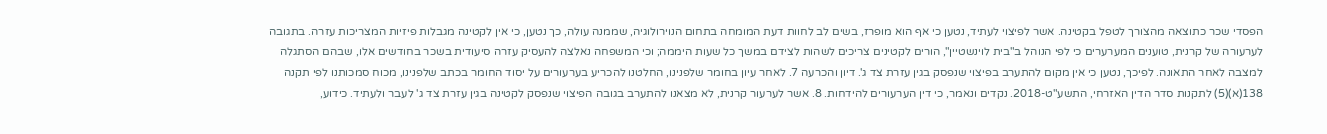הפסדי שכר כתוצאה מהצורך לטפל בקטינה. אשר לפיצוי לעתיד, נטען כי אף הוא מופרז, בשים לב לחוות דעת המומחה בתחום הנוירולוגיה, שממנה עולה, כך נטען, כי אין לקטינה מגבלות פיזיות המצריכות עזרה. בתגובה לערעורה של קרנית, טוענים המערערים כי לפי הנוהל ב"בית לוינשטיין", הורים לקטינים צריכים לשהות לצידם במשך כל שעות היממה; וכי המשפחה נאלצה להעסיק עזרה סיעודית בשכר בחודשים אלו, שבהם הסתגלה למצבה לאחר התאונה. לפיכך, נטען כי אין מקום להתערב בפיצוי שנפסק בגין עזרת צד ג'. דיון והכרעה 7. לאחר עיון בחומר שלפנינו, החלטנו להכריע בערעורים על יסוד החומר בכתב שלפנינו, מכוח סמכותנו לפי תקנה 138(א)(5) לתקנות סדר הדין האזרחי, התשע"ט-2018. נקדים ונאמר, כי דין הערעורים להידחות. 8. אשר לערעור קרנית, לא מצאנו להתערב בגובה הפיצוי שנפסק לקטינה בגין עזרת צד ג' לעבר ולעתיד. כידוע,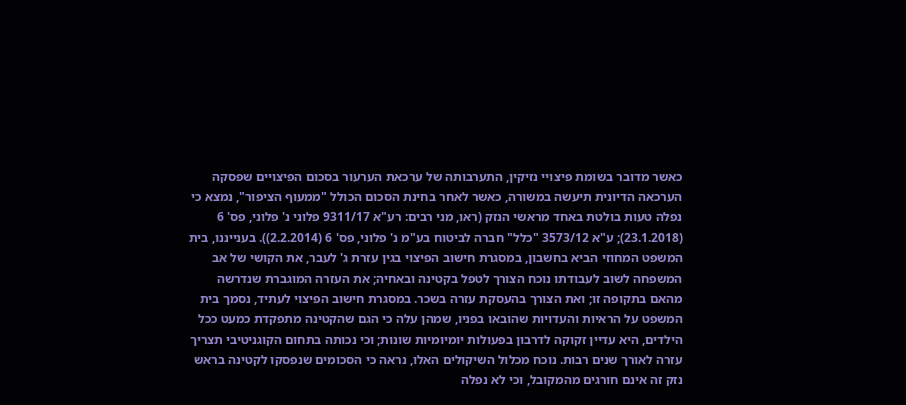כאשר מדובר בשומת פיצויי נזיקין, התערבותה של ערכאת הערעור בסכום הפיצויים שפסקה הערכאה הדיונית תיעשה במשורה, כאשר לאחר בחינת הסכום הכולל "ממעוף הציפור", נמצא כי נפלה טעות בולטת באחד מראשי הנזק (ראו, מני רבים: רע"א 9311/17 פלוני נ' פלוני, פס' 6 (23.1.2018); ע"א 3573/12 "כלל" חברה לביטוח בע"מ נ' פלוני, פס' 6 (2.2.2014)). בענייננו, בית המשפט המחוזי הביא בחשבון, במסגרת חישוב הפיצוי בגין עזרת ג' לעבר, את הקושי של אב המשפחה לשוב לעבודתו נוכח הצורך לטפל בקטינה ובאחיה; את העזרה המוגברת שנדרשה מהאם בתקופה זו; ואת הצורך בהעסקת עזרה בשכר. במסגרת חישוב הפיצוי לעתיד, נסמך בית המשפט על הראיות והעדויות שהובאו בפניו, שמהן עלה כי הגם שהקטינה מתפקדת כמעט ככל הילדים, היא עדיין זקוקה לדרבון בפעולות יומיומיות שונות; וכי נכותה בתחום הקוגניטיבי תצריך עזרה לאורך שנים רבות. נוכח מכלול השיקולים האלו, נראה כי הסכומים שנפסקו לקטינה בראש נזק זה אינם חורגים מהמקובל, וכי לא נפלה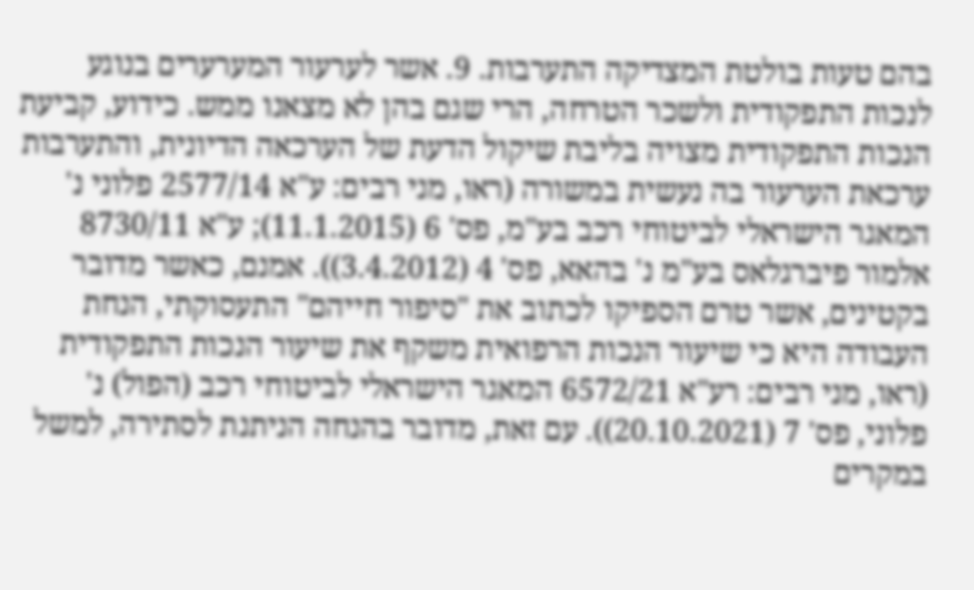בהם טעות בולטת המצדיקה התערבות. 9. אשר לערעור המערערים בנוגע לנכות התפקודית ולשכר הטרחה, הרי שגם בהן לא מצאנו ממש. כידוע, קביעת הנכות התפקודית מצויה בליבת שיקול הדעת של הערכאה הדיונית, והתערבות ערכאת הערעור בה נעשית במשורה (ראו, מני רבים: ע"א 2577/14 פלוני נ' המאגר הישראלי לביטוחי רכב בע"מ, פס' 6 (11.1.2015); ע"א 8730/11 אלמור פיברגלאס בע"מ נ' בהאא, פס' 4 (3.4.2012)). אמנם, כאשר מדובר בקטינים, אשר טרם הספיקו לכתוב את "סיפור חייהם" התעסוקתי, הנחת העבודה היא כי שיעור הנכות הרפואית משקף את שיעור הנכות התפקודית (ראו, מני רבים: רע"א 6572/21 המאגר הישראלי לביטוחי רכב (הפול) נ' פלוני, פס' 7 (20.10.2021)). עם זאת, מדובר בהנחה הניתנת לסתירה, למשל במקרים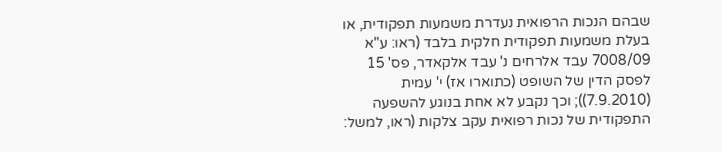שבהם הנכות הרפואית נעדרת משמעות תפקודית, או בעלת משמעות תפקודית חלקית בלבד (ראו: ע"א 7008/09 עבד אלרחים נ' עבד אלקאדר, פס' 15 לפסק הדין של השופט (כתוארו אז) י' עמית (7.9.2010)); וכך נקבע לא אחת בנוגע להשפעה התפקודית של נכות רפואית עקב צלקות (ראו, למשל: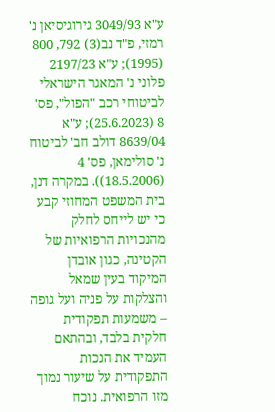ע"א 3049/93 גירוגיסיאן נ' רמזי, פ"ד נב(3) 792, 800 (1995); ע"א 2197/23 פלוני נ' המאגר הישראלי לביטוחי רכב "הפול", פס' 8 (25.6.2023); ע"א 8639/04 דולב חב' לביטוח נ' סולימאן, פס' 4 (18.5.2006)). במקרה דנן, בית המשפט המחוזי קבע כי יש לייחס לחלק מהנכויות הרפואיות של הקטינה, כגון אובדן המיקוד בעין שמאל והצלקות על פניה ועל גופה – משמעות תפקודית חלקית בלבד, ובהתאם העמיד את הנכות התפקודית על שיעור נמוך מזו הרפואית. נוכח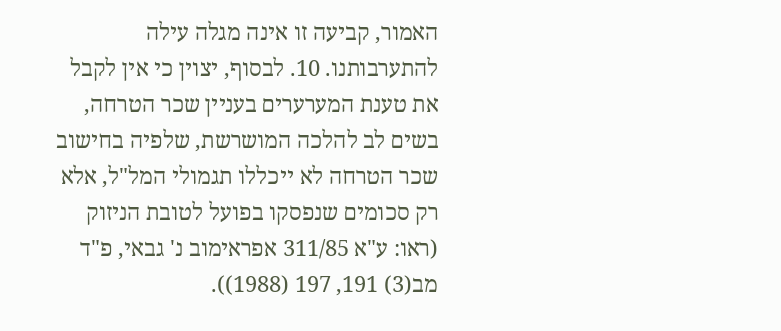האמור, קביעה זו אינה מגלה עילה להתערבותנו. 10. לבסוף, יצוין כי אין לקבל את טענת המערערים בעניין שכר הטרחה, בשים לב להלכה המושרשת, שלפיה בחישוב שכר הטרחה לא ייכללו תגמולי המל"ל, אלא רק סכומים שנפסקו בפועל לטובת הניזוק (ראו: ע"א 311/85 אפראימוב נ' גבאי, פ"ד מב(3) 191, 197 (1988)).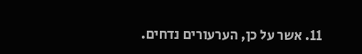11. אשר על כן, הערעורים נדחים.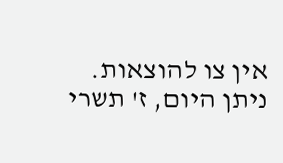אין צו להוצאות. ניתן היום, ז' תשרי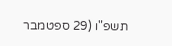תשפ"ו (29 ספטמבר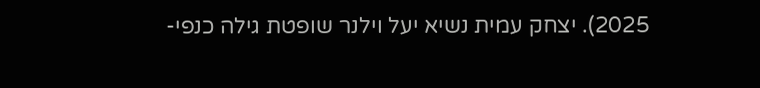2025). יצחק עמית נשיא יעל וילנר שופטת גילה כנפי-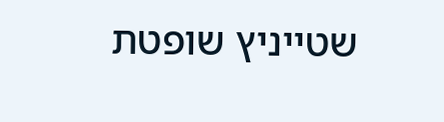שטייניץ שופטת